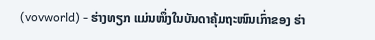(vovworld) - ຮ່າງທຽກ ແມ່ນໜຶ່ງໃນບັນດາຄຸ້ມຖະໜົນເກົ່າຂອງ ຮ່າ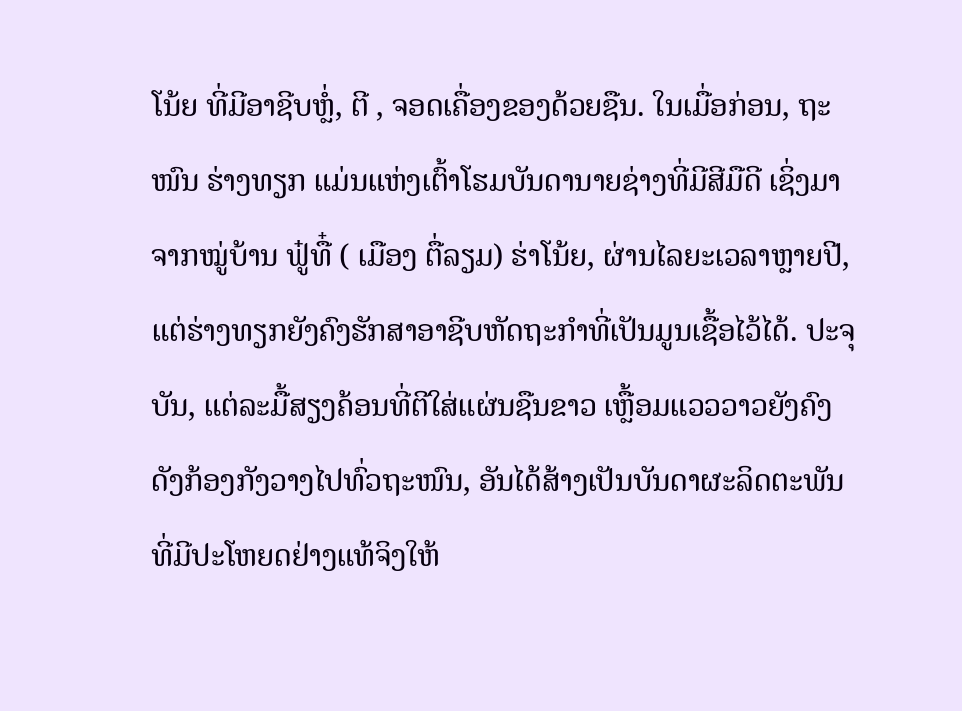ໂນ້ຍ ທີ່ມີອາຊີບຫຼໍ່, ຕີ , ຈອດເຄື່ອງຂອງດ້ວຍຊືນ. ໃນເມື່ອກ່ອນ, ຖະໜົນ ຮ່າງທຽກ ແມ່ນແຫ່ງເຕົ້າໂຮມບັນດານາຍຊ່າງທີ່ມີສີມືດີ ເຊິ່ງມາຈາກໝູ່ບ້ານ ຟູ໋ທື໋ ( ເມືອງ ຕື່ລຽມ) ຮ່າໂນ້ຍ, ຜ່ານໄລຍະເວລາຫຼາຍປີ, ແຕ່ຮ່າງທຽກຍັງຄົງຮັກສາອາຊີບຫັດຖະກຳທີ່ເປັນມູນເຊື້ອໄວ້ໄດ້. ປະຈຸບັນ, ແຕ່ລະມື້ສຽງຄ້ອນທີ່ຕີໃສ່ແຜ່ນຊືນຂາວ ເຫຼື້ອມແວວວາວຍັງຄົງດັງກ້ອງກັງວາງໄປທົ່ວຖະໜົນ, ອັນໄດ້ສ້າງເປັນບັນດາຜະລິດຕະພັນທີ່ມີປະໂຫຍດຢ່າງແທ້ຈິງໃຫ້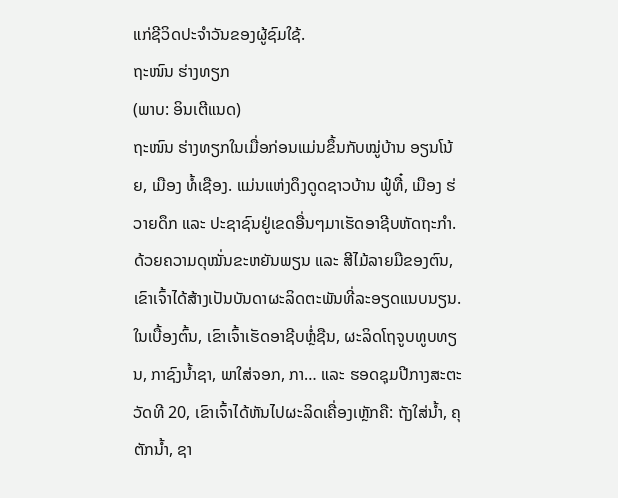ແກ່ຊີວິດປະຈຳວັນຂອງຜູ້ຊົມໃຊ້.
ຖະໜົນ ຮ່າງທຽກ
(ພາບ: ອິນເຕີແນດ)
ຖະໜົນ ຮ່າງທຽກໃນເມື່ອກ່ອນແມ່ນຂຶ້ນກັບໝູ່ບ້ານ ອຽນໂນ້ຍ, ເມືອງ ທໍ້ເຊືອງ. ແມ່ນແຫ່ງດຶງດູດຊາວບ້ານ ຟູ໋ທື໋, ເມືອງ ຮ່ວາຍດຶກ ແລະ ປະຊາຊົນຢູ່ເຂດອື່ນໆມາເຮັດອາຊີບຫັດຖະກຳ. ດ້ວຍຄວາມດຸໝັ່ນຂະຫຍັນພຽນ ແລະ ສີໄມ້ລາຍມືຂອງຕົນ, ເຂົາເຈົ້າໄດ້ສ້າງເປັນບັນດາຜະລິດຕະພັນທີ່ລະອຽດແນບນຽນ. ໃນເບື້ອງຕົ້ນ, ເຂົາເຈົ້າເຮັດອາຊີບຫຼໍ່ຊືນ, ຜະລິດໂຖຈູບທູບທຽນ, ກາຊົງນ້ຳຊາ, ພາໃສ່ຈອກ, ກາ… ແລະ ຮອດຊຸມປີກາງສະຕະວັດທີ 20, ເຂົາເຈົ້າໄດ້ຫັນໄປຜະລິດເຄື່ອງເຫຼັກຄື: ຖັງໃສ່ນ້ຳ, ຄຸຕັກນ້ຳ, ຊາ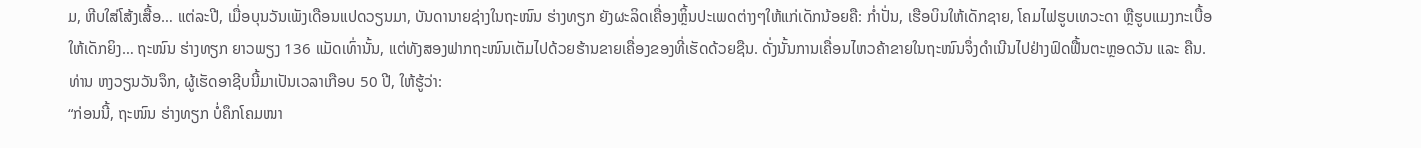ມ, ຫີບໃສ່ໂສ້ງເສື້ອ… ແຕ່ລະປີ, ເມື່ອບຸນວັນເພັງເດືອນແປດວຽນມາ, ບັນດານາຍຊ່າງໃນຖະໜົນ ຮ່າງທຽກ ຍັງຜະລິດເຄື່ອງຫຼິ້ນປະເພດຕ່າງໆໃຫ້ແກ່ເດັກນ້ອຍຄື: ກ່ຳປັ່ນ, ເຮືອບິນໃຫ້ເດັກຊາຍ, ໂຄມໄຟຮູບເທວະດາ ຫຼືຮູບແມງກະເບື້ອໃຫ້ເດັກຍິງ… ຖະໜົນ ຮ່າງທຽກ ຍາວພຽງ 136 ແມັດເທົ່ານັ້ນ, ແຕ່ທັງສອງຟາກຖະໜົນເຕັມໄປດ້ວຍຮ້ານຂາຍເຄື່ອງຂອງທີ່ເຮັດດ້ວຍຊືນ. ດັ່ງນັ້ນການເຄື່ອນໄຫວຄ້າຂາຍໃນຖະໜົນຈຶ່ງດຳເນີນໄປຢ່າງຟົດຟື້ນຕະຫຼອດວັນ ແລະ ຄືນ. ທ່ານ ຫງວຽນວັນຈຶກ, ຜູ້ເຮັດອາຊີບນີ້ມາເປັນເວລາເກືອບ 50 ປີ, ໃຫ້ຮູ້ວ່າ:
“ກ່ອນນີ້, ຖະໜົນ ຮ່າງທຽກ ບໍ່ຄຶກໂຄມໜາ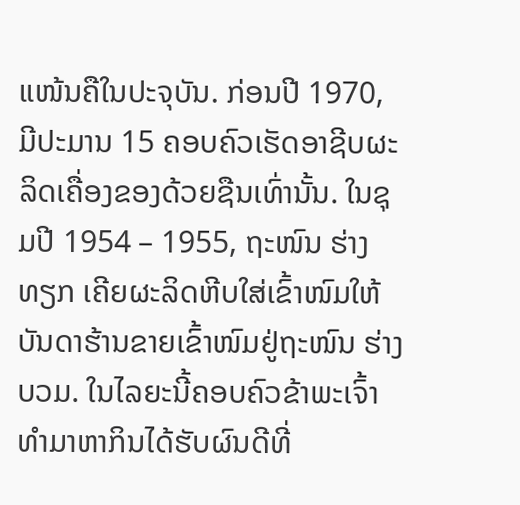ແໜ້ນຄືໃນປະຈຸບັນ. ກ່ອນປີ 1970, ມີປະມານ 15 ຄອບຄົວເຮັດອາຊີບຜະລິດເຄື່ອງຂອງດ້ວຍຊືນເທົ່ານັ້ນ. ໃນຊຸມປີ 1954 – 1955, ຖະໜົນ ຮ່າງທຽກ ເຄີຍຜະລິດຫີບໃສ່ເຂົ້າໜົມໃຫ້ບັນດາຮ້ານຂາຍເຂົ້າໜົມຢູ່ຖະໜົນ ຮ່າງບວມ. ໃນໄລຍະນີ້ຄອບຄົວຂ້າພະເຈົ້າທຳມາຫາກິນໄດ້ຮັບຜົນດີທີ່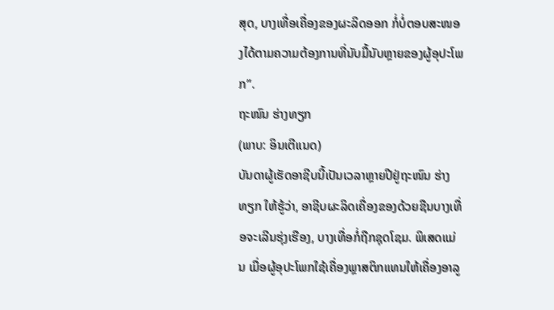ສຸດ, ບາງເທື່ອເຄື່ອງຂອງຜະລິດອອກ ກໍ່ບໍ່ຕອບສະໜອງໄດ້ຕາມຄວາມຕ້ອງການທີ່ນັບມື້ນັບຫຼາຍຂອງຜູ້ອຸປະໂພກ”.
ຖະໜົນ ຮ່າງທຽກ
(ພາບ: ອິນເຕີແນດ)
ບັນດາຜູ້ເຮັດອາຊີບນີ້ເປັນເວລາຫຼາຍປີຢູ່ຖະໜົນ ຮ່າງທຽກ ໃຫ້ຮູ້ວ່າ, ອາຊີບຜະລິດເຄື່ອງຂອງດ້ວຍຊືນບາງເທື່ອຈະເລີນຮຸ່ງເຮືອງ, ບາງເທື່ອກໍ່ຖືກຊຸດໂຊມ. ພິເສດແມ່ນ ເມື່ອຜູ້ອຸປະໂພກໃຊ້ເຄື່ອງພຼາສຕິກແທນໃຫ້ເຄື່ອງອາລູ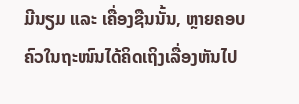ມີນຽມ ແລະ ເຄື່ອງຊືນນັ້ນ, ຫຼາຍຄອບຄົວໃນຖະໜົນໄດ້ຄິດເຖິງເລື່ອງຫັນໄປ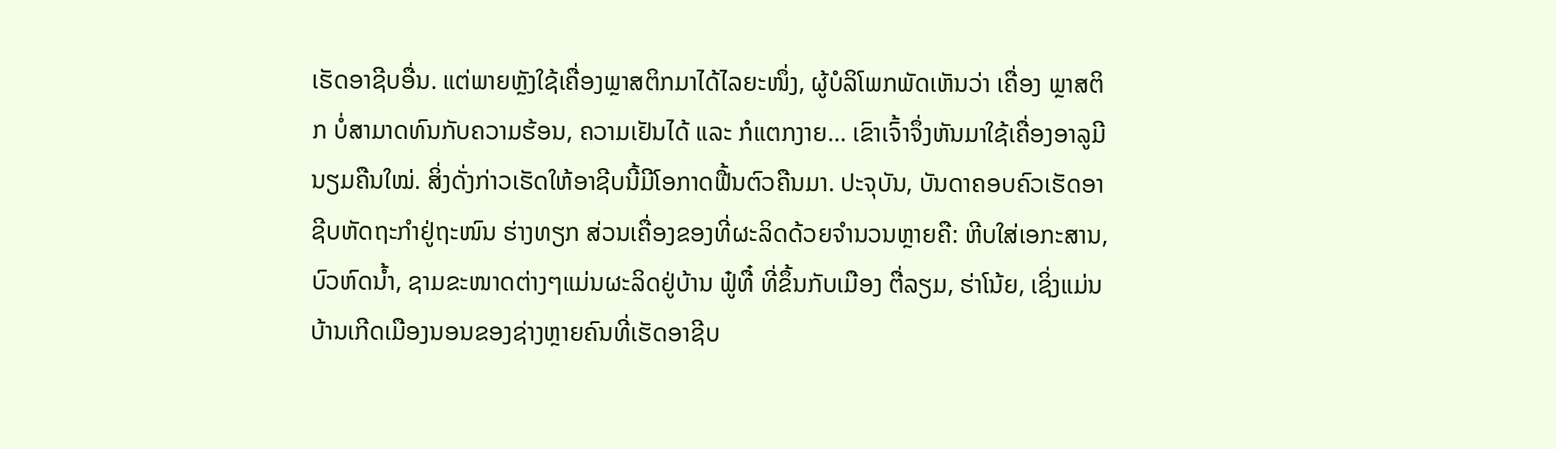ເຮັດອາຊີບອື່ນ. ແຕ່ພາຍຫຼັງໃຊ້ເຄື່ອງພຼາສຕິກມາໄດ້ໄລຍະໜຶ່ງ, ຜູ້ບໍລິໂພກພັດເຫັນວ່າ ເຄື່ອງ ພຼາສຕິກ ບໍ່ສາມາດທົນກັບຄວາມຮ້ອນ, ຄວາມເຢັນໄດ້ ແລະ ກໍແຕກງາຍ… ເຂົາເຈົ້າຈຶ່ງຫັນມາໃຊ້ເຄື່ອງອາລູມີນຽມຄືນໃໝ່. ສິ່ງດັ່ງກ່າວເຮັດໃຫ້ອາຊີບນີ້ມີໂອກາດຟື້ນຕົວຄືນມາ. ປະຈຸບັນ, ບັນດາຄອບຄົວເຮັດອາຊີບຫັດຖະກຳຢູ່ຖະໜົນ ຮ່າງທຽກ ສ່ວນເຄື່ອງຂອງທີ່ຜະລິດດ້ວຍຈຳນວນຫຼາຍຄື: ຫີບໃສ່ເອກະສານ, ບົວຫົດນ້ຳ, ຊາມຂະໜາດຕ່າງໆແມ່ນຜະລິດຢູ່ບ້ານ ຟູ໋ທື໋ ທີ່ຂຶ້ນກັບເມືອງ ຕື່ລຽມ, ຮ່າໂນ້ຍ, ເຊິ່ງແມ່ນບ້ານເກີດເມືອງນອນຂອງຊ່າງຫຼາຍຄົນທີ່ເຮັດອາຊີບ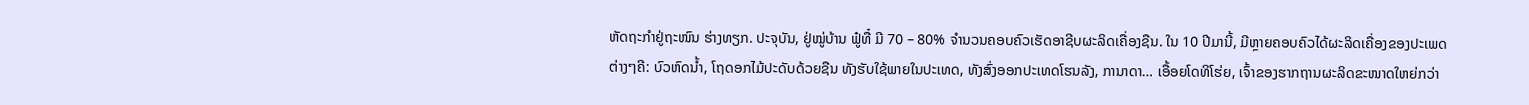ຫັດຖະກຳຢູ່ຖະໜົນ ຮ່າງທຽກ. ປະຈຸບັນ, ຢູ່ໝູ່ບ້ານ ຟູ໋ທື໋ ມີ 70 – 80% ຈຳນວນຄອບຄົວເຮັດອາຊີບຜະລິດເຄື່ອງຊືນ. ໃນ 10 ປີມານີ້, ມີຫຼາຍຄອບຄົວໄດ້ຜະລິດເຄື່ອງຂອງປະເພດຕ່າງໆຄີ: ບົວຫົດນ້ຳ, ໂຖດອກໄມ້ປະດັບດ້ວຍຊືນ ທັງຮັບໃຊ້ພາຍໃນປະເທດ, ທັງສົ່ງອອກປະເທດໂຮນລັງ, ການາດາ… ເອື້ອຍໂດທິໂຮ່ຍ, ເຈົ້າຂອງຮາກຖານຜະລິດຂະໜາດໃຫຍ່ກວ່າ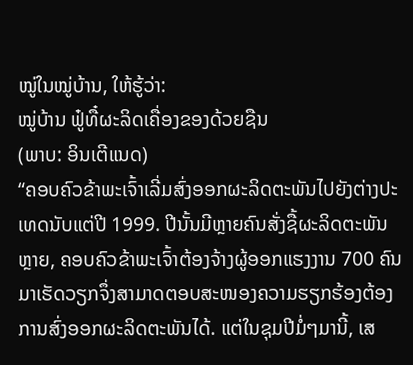ໝູ່ໃນໝູ່ບ້ານ, ໃຫ້ຮູ້ວ່າ:
ໝູ່ບ້ານ ຟູ໋ທື໋ຜະລິດເຄື່ອງຂອງດ້ວຍຊືນ
(ພາບ: ອິນເຕີແນດ)
“ຄອບຄົວຂ້າພະເຈົ້າເລີ່ມສົ່ງອອກຜະລິດຕະພັນໄປຍັງຕ່າງປະເທດນັບແຕ່ປີ 1999. ປີນັ້ນມີຫຼາຍຄົນສັ່ງຊື້ຜະລິດຕະພັນຫຼາຍ, ຄອບຄົວຂ້າພະເຈົ້າຕ້ອງຈ້າງຜູ້ອອກແຮງງານ 700 ຄົນມາເຮັດວຽກຈຶ່ງສາມາດຕອບສະໜອງຄວາມຮຽກຮ້ອງຕ້ອງການສົ່ງອອກຜະລິດຕະພັນໄດ້. ແຕ່ໃນຊຸມປີມໍ່ໆມານີ້, ເສ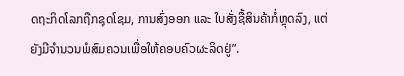ດຖະກິດໂລກຖືກຊຸດໂຊມ, ການສົ່ງອອກ ແລະ ໃບສັ່ງຊື້ສິນຄ້າກໍ່ຫຼຸດລົງ, ແຕ່ຍັງມີຈຳນວນພໍສົມຄວນເພື່ອໃຫ້ຄອບຄົວຜະລິດຢູ່”.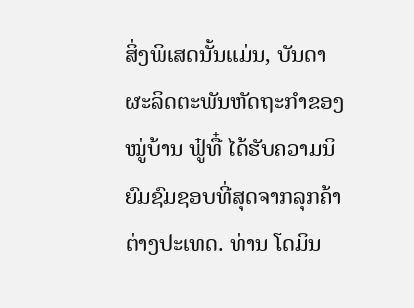ສິ່ງພິເສດນັ້ນແມ່ນ, ບັນດາຜະລິດຕະພັນຫັດຖະກຳຂອງໝູ່ບ້ານ ຟູ໋ທື໋ ໄດ້ຮັບຄວາມນິຍົມຊົມຊອບທີ່ສຸດຈາກລຸກຄ້າຕ່າງປະເທດ. ທ່ານ ໂດມິນ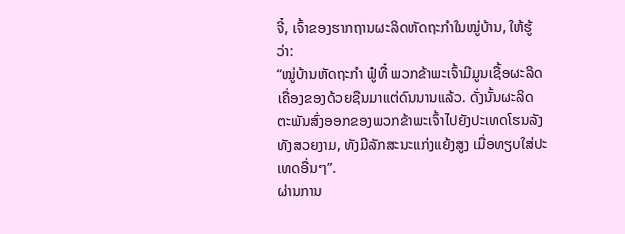ຈີ໋, ເຈົ້າຂອງຮາກຖານຜະລິດຫັດຖະກຳໃນໝູ່ບ້ານ, ໃຫ້ຮູ້ວ່າ:
“ໝູ່ບ້ານຫັດຖະກຳ ຟູ໋ທື໋ ພວກຂ້າພະເຈົ້າມີມູນເຊື້ອຜະລິດເຄື່ອງຂອງດ້ວຍຊືນມາແຕ່ດົນນານແລ້ວ. ດັ່ງນັ້ນຜະລິດຕະພັນສົ່ງອອກຂອງພວກຂ້າພະເຈົ້າໄປຍັງປະເທດໂຮນລັງທັງສວຍງາມ, ທັງມີລັກສະນະແກ່ງແຍ້ງສູງ ເມື່ອທຽບໃສ່ປະເທດອື່ນໆ”.
ຜ່ານການ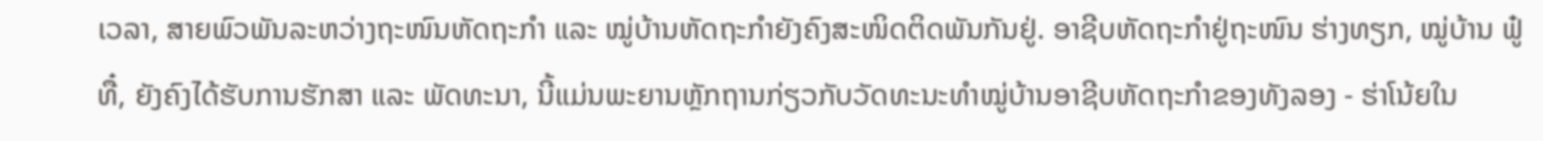ເວລາ, ສາຍພົວພັນລະຫວ່າງຖະໜົນຫັດຖະກຳ ແລະ ໝູ່ບ້ານຫັດຖະກຳຍັງຄົງສະໜິດຕິດພັນກັນຢູ່. ອາຊີບຫັດຖະກຳຢູ່ຖະໜົນ ຮ່າງທຽກ, ໝູ່ບ້ານ ຟູ໋ທື໋, ຍັງຄົງໄດ້ຮັບການຮັກສາ ແລະ ພັດທະນາ, ນີ້ແມ່ນພະຍານຫຼັກຖານກ່ຽວກັບວັດທະນະທຳໝູ່ບ້ານອາຊີບຫັດຖະກຳຂອງທັງລອງ - ຮ່າໂນ້ຍໃນ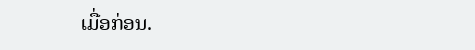ເມື່ອກ່ອນ.